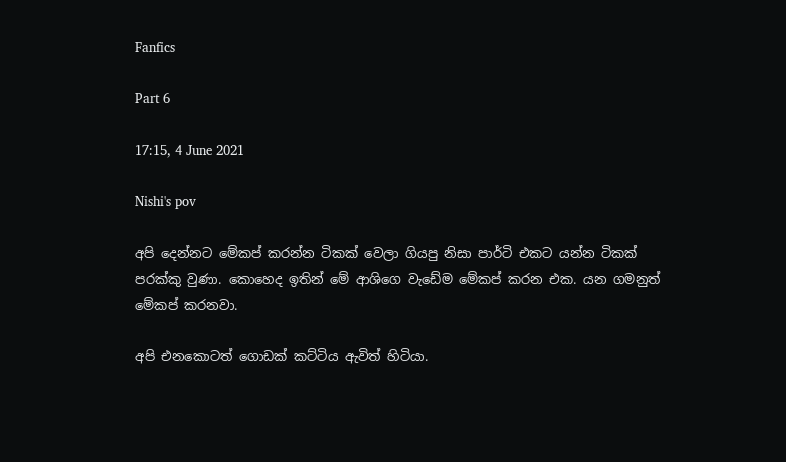Fanfics

Part 6

17:15, 4 June 2021

Nishi's pov

අපි දෙන්නට මේකප් කරන්න ටිකක් වෙලා ගියපු නිසා පාර්ටි එකට යන්න ටිකක් පරක්කු වුණා. කොහෙද ඉතින් මේ ආශිගෙ වැඩේම මේකප් කරන එක. යන ගමනුත් මේකප් කරනවා.

අපි එනකොටත් ගොඩක් කට්ටිය ඇවිත් හිටියා.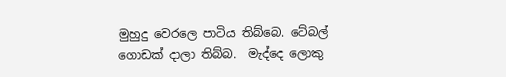මුහුදු වෙරලෙ පාටිය තිබ්බෙ. ටේබල් ගොඩක් දාලා තිබ්බ.  මැද්දෙ ලොකු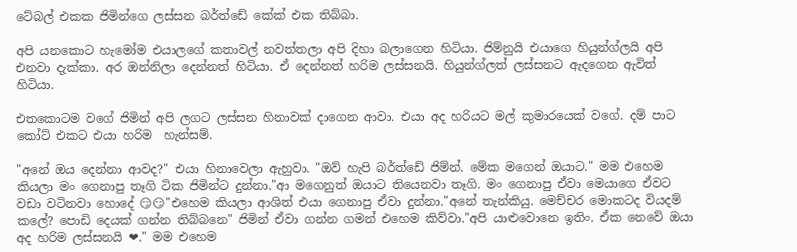ටේබල් එකක ජිමින්ගෙ ලස්සන බර්ත්ඩේ කේක් එක තිබ්බා.

අපි යනකොට හැමෝම එයාලගේ කතාවල් නවත්තලා අපි දිහා බලාගෙන හිටියා. ජිම්නුයි එයාගෙ හියුන්ග්ලයි අපි එනවා දැක්කා. අර ඔන්නිලා දෙන්නත් හිටියා. ඒ දෙන්නත් හරිම ලස්සනයි. හියුන්ග්ලත් ලස්සනට ඇදගෙන ඇවිත් හිටියා.

එතකොටම වගේ ජිමින් අපි ලගට ලස්සන හිනාවක් දාගෙන ආවා. එයා අද හරියට මල් කුමාරයෙක් වගේ. දම් පාට කෝට් එකට එයා හරිම  හැන්සම්.

"අනේ ඔය දෙන්නා ආවද?" එයා හිනාවෙලා ඇහුවා. "ඔව් හැපි බර්ත්ඩේ ජිම්න්. මේක මගෙන් ඔයාට." මම එහෙම කියලා මං ගෙනාපු තෑගි ටික ජිමින්ට දුන්නා."ආ මගෙනුත් ඔයාට තියෙනවා තෑගි. මං ගෙනාපු ඒවා මෙයාගෙ ඒවට වඩා වටිනවා හොදේ 😏😏"එහෙම කියලා ආශිත් එයා ගෙනාපු ඒවා දුන්නා."අනේ තැන්කියු. මෙච්චර මොකටද වියදම් කලේ? පොඩි දෙයක් ගන්න තිබ්බනෙ" ජිමින් ඒවා ගන්න ගමන් එහෙම කිව්වා."අපි යාළුවොනෙ ඉතිං. ඒක නෙවේ ඔයා අද හරිම ලස්සනයි ❤." මම එහෙම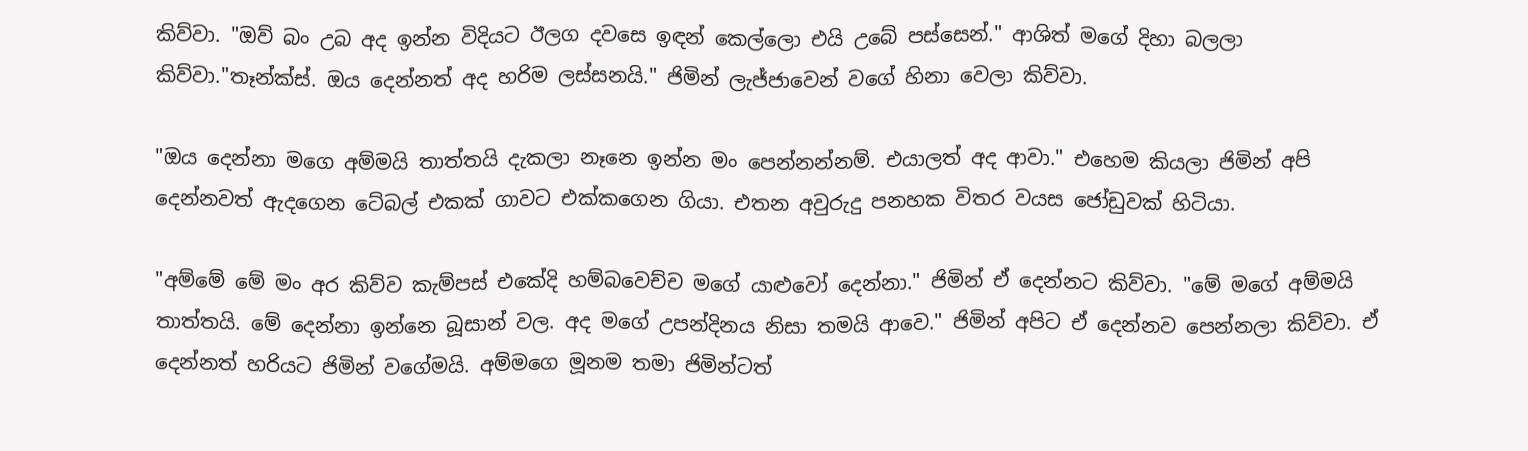කිව්වා. "ඔව් බං උබ අද ඉන්න විදියට ඊලග දවසෙ ඉඳන් කෙල්ලො එයි උබේ පස්සෙන්." ආශිත් මගේ දිහා බලලා කිව්වා."තෑන්ක්ස්. ඔය දෙන්නත් අද හරිම ලස්සනයි." ජිමින් ලැජ්ජාවෙන් වගේ හිනා වෙලා කිව්වා.

"ඔය දෙන්නා මගෙ අම්මයි තාත්තයි දැකලා නෑනෙ ඉන්න මං පෙන්නන්නම්. එයාලත් අද ආවා." එහෙම කියලා ජිමින් අපි දෙන්නවත් ඇදගෙන ටේබල් එකක් ගාවට එක්කගෙන ගියා. එතන අවුරුදු පනහක විතර වයස ජෝඩුවක් හිටියා.

"අම්මේ මේ මං අර කිව්ව කැම්පස් එකේදි හම්බවෙච්ච මගේ යාළුවෝ දෙන්නා." ජිමින් ඒ දෙන්නට කිව්වා. "මේ මගේ අම්මයි තාත්තයි. මේ දෙන්නා ඉන්නෙ බූසාන් වල. අද මගේ උපන්දිනය නිසා තමයි ආවෙ." ජිමින් අපිට ඒ දෙන්නව පෙන්නලා කිව්වා. ඒ දෙන්නත් හරියට ජිමින් වගේමයි. අම්මගෙ මූනම තමා ජිමින්ටත්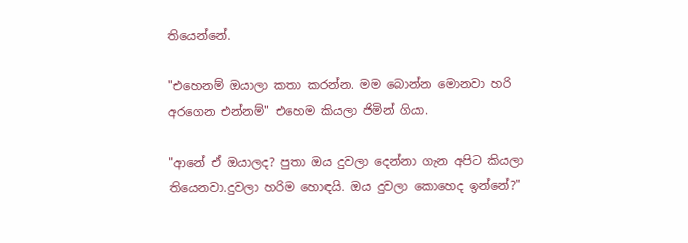තියෙන්නේ.

"එහෙනම් ඔයාලා කතා කරන්න. මම බොන්න මොනවා හරි අරගෙන එන්නම්" එහෙම කියලා ජිමින් ගියා.

"ආනේ ඒ ඔයාලද? පුතා ඔය දුවලා දෙන්නා ගැන අපිට කියලා තියෙනවා.දුවලා හරිම හොඳයි. ඔය දුවලා කොහෙද ඉන්නේ?"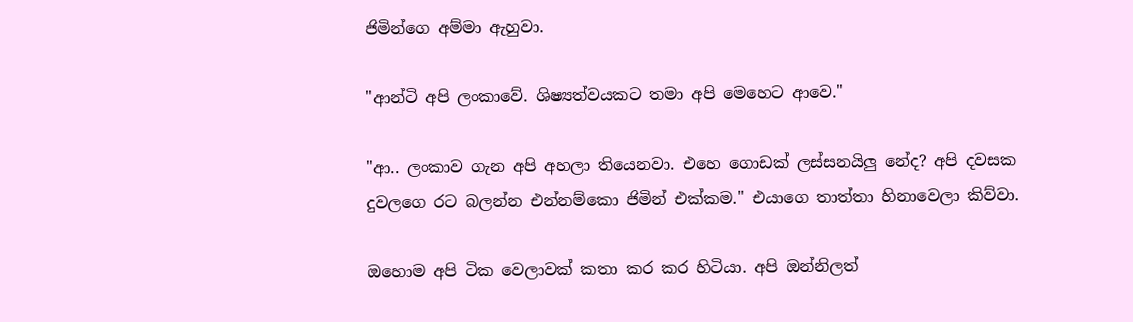ජිමින්ගෙ අම්මා ඇහුවා.

"ආන්ටි අපි ලංකාවේ. ශිෂ්‍යත්වයකට තමා අපි මෙහෙට ආවෙ."

"ආ.. ලංකාව ගැන අපි අහලා තියෙනවා. එහෙ ගොඩක් ලස්සනයිලු නේද? අපි දවසක දුවලගෙ රට බලන්න එන්නම්කො ජිමින් එක්කම." එයාගෙ තාත්තා හිනාවෙලා කිව්වා.

ඔහොම අපි ටික වෙලාවක් කතා කර කර හිටියා. අපි ඔන්නිලත්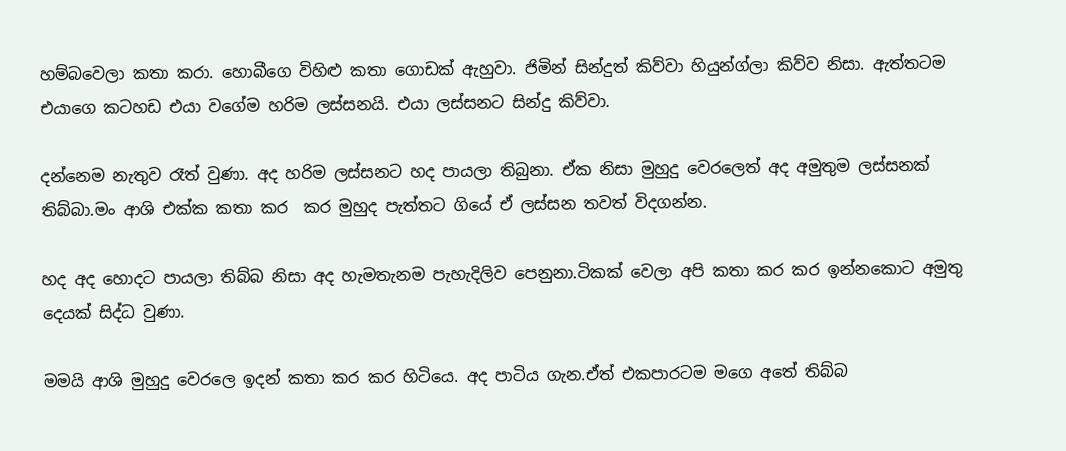හම්බවෙලා කතා කරා. හොබීගෙ විහිළු කතා ගොඩක් ඇහුවා. ජිමින් සින්දුත් කිව්වා හියුන්ග්ලා කිව්ව නිසා. ඇත්තටම එයාගෙ කටහඩ එයා වගේම හරිම ලස්සනයි. එයා ලස්සනට සින්දු කිව්වා.

දන්නෙම නැතුව රෑත් වුණා. අද හරිම ලස්සනට හද පායලා තිබුනා. ඒක නිසා මුහුදු වෙරලෙත් අද අමුතුම ලස්සනක් තිබ්බා.මං ආශි එක්ක කතා කර  කර මුහුද පැත්තට ගියේ ඒ ලස්සන තවත් විදගන්න.

හද අද හොදට පායලා තිබ්බ නිසා අද හැමතැනම පැහැදිලිව පෙනුනා.ටිකක් වෙලා අපි කතා කර කර ඉන්නකොට අමුතු දෙයක් සිද්ධ වුණා.

මමයි ආශි මුහුදු වෙරලෙ ඉදන් කතා කර කර හිටියෙ. අද පාටිය ගැන.ඒත් එකපාරටම මගෙ අතේ තිබ්බ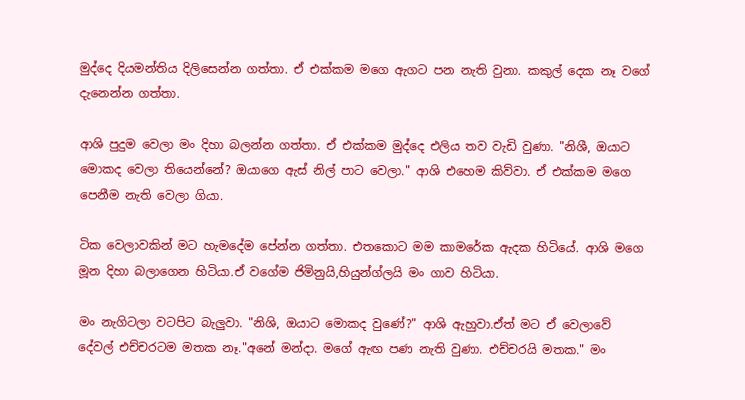මුද්දෙ දියමන්තිය දිලිසෙන්න ගත්තා. ඒ එක්කම මගෙ ඇගට පන නැති වුනා. කකුල් දෙක නෑ වගේ දැනෙන්න ගත්තා.

ආශි පුදුම වෙලා මං දිහා බලන්න ගත්තා. ඒ එක්කම මුද්දෙ එලිය තව වැඩි වුණා. "නිශී, ඔයාට මොකද වෙලා තියෙන්නේ? ඔයාගෙ ඇස් නිල් පාට වෙලා." ආශි එහෙම කිව්වා. ඒ එක්කම මගෙ පෙනීම නැති වෙලා ගියා.

ටික වෙලාවකින් මට හැමදේම පේන්න ගත්තා. එතකොට මම කාමරේක ඇදක හිටියේ. ආශි මගෙ මූන දිහා බලාගෙන හිටියා.ඒ වගේම ජිමිනුයි,හියුන්ග්ලයි මං ගාව හිටියා.

මං නැගිටලා වටපිට බැලුවා. "නිශි, ඔයාට මොකද වුණේ?" ආශි ඇහුවා.ඒත් මට ඒ වෙලාවේ දේවල් එච්චරටම මතක නෑ."අනේ මන්දා. මගේ ඇඟ පණ නැති වුණා. එච්චරයි මතක." මං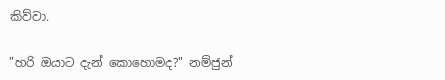කිව්වා.

"හරි ඔයාට දැන් කොහොමද?" නම්ජුන්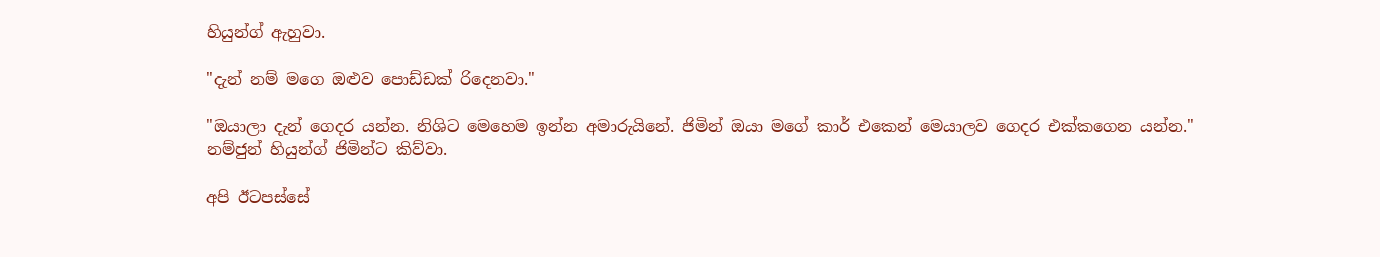හියුන්ග් ඇහුවා.

"දැන් නම් මගෙ ඔළුව පොඩ්ඩක් රිදෙනවා."

"ඔයාලා දැන් ගෙදර යන්න. නිශිට මෙහෙම ඉන්න අමාරුයිනේ. ජිමින් ඔයා මගේ කාර් එකෙන් මෙයාලව ගෙදර එක්කගෙන යන්න." නම්ජුන් හියුන්ග් ජිමින්ට කිව්වා.

අපි ඊටපස්සේ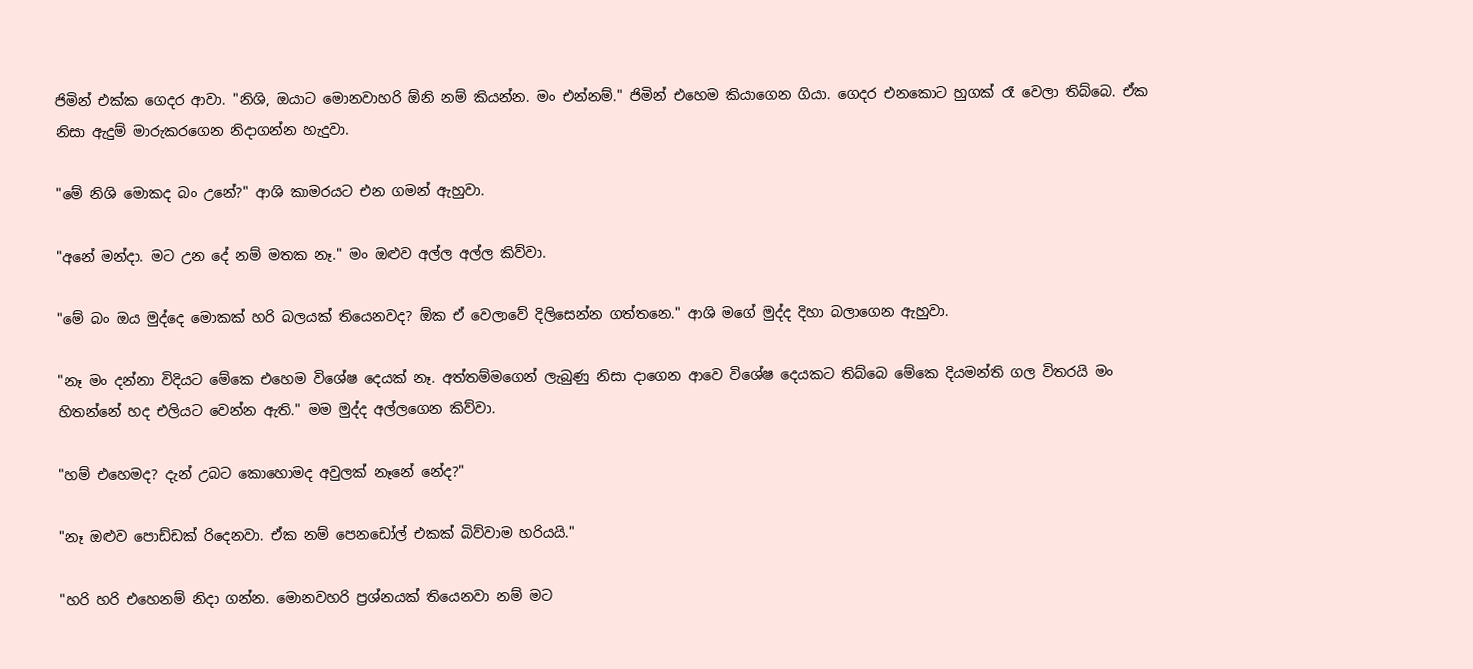ජිමින් එක්ක ගෙදර ආවා. "නිශි, ඔයාට මොනවාහරි ඕනි නම් කියන්න. මං එන්නම්." ජිමින් එහෙම කියාගෙන ගියා. ගෙදර එනකොට හුගක් රෑ වෙලා තිබ්බෙ. ඒක නිසා ඇදුම් මාරුකරගෙන නිදාගන්න හැදුවා.

"මේ නිශි මොකද බං උනේ?" ආශි කාමරයට එන ගමන් ඇහුවා.

"අනේ මන්දා. මට උන දේ නම් මතක නෑ." මං ඔළුව අල්ල අල්ල කිව්වා.

"මේ බං ඔය මුද්දෙ මොකක් හරි බලයක් තියෙනවද? ඕක ඒ වෙලාවේ දිලිසෙන්න ගත්තනෙ." ආශි මගේ මුද්ද දිහා බලාගෙන ඇහුවා.

"නෑ මං දන්නා විදියට මේකෙ එහෙම විශේෂ දෙයක් නෑ. අත්තම්මගෙන් ලැබුණු නිසා දාගෙන ආවෙ විශේෂ දෙයකට තිබ්බෙ මේකෙ දියමන්ති ගල විතරයි මං හිතන්නේ හද එලියට වෙන්න ඇති." මම මුද්ද අල්ලගෙන කිව්වා.

"හම් එහෙමද? දැන් උබට කොහොමද අවුලක් නෑනේ නේද?"

"නෑ ඔළුව පොඩ්ඩක් රිදෙනවා. ඒක නම් පෙනඩෝල් එකක් බිව්වාම හරියයි."

"හරි හරි එහෙනම් නිදා ගන්න. මොනවහරි ප්‍රශ්නයක් තියෙනවා නම් මට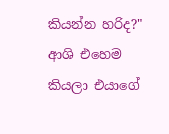කියන්න හරිද?" ආශි එහෙම කියලා එයාගේ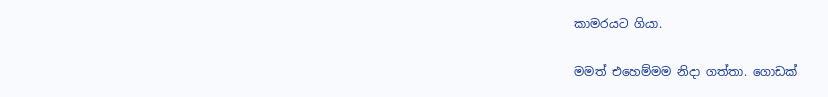කාමරයට ගියා.

මමත් එහෙම්මම නිදා ගත්තා. ගොඩක්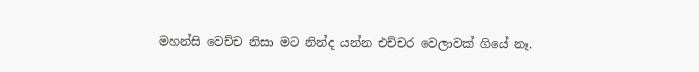මහන්සි වෙච්ච නිසා මට නින්ද යන්න එච්චර වෙලාවක් ගියේ නෑ.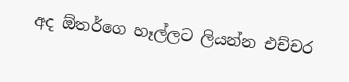අද ඕතර්ගෙ හෑල්ලට ලියන්න එච්චර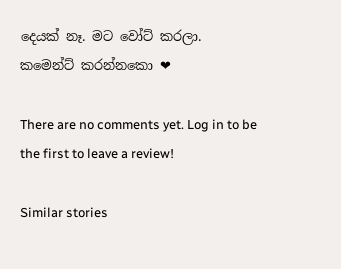දෙයක් නෑ. මට වෝට් කරලා. කමෙන්ට් කරන්නකො ❤

There are no comments yet. Log in to be the first to leave a review!

Similar stories